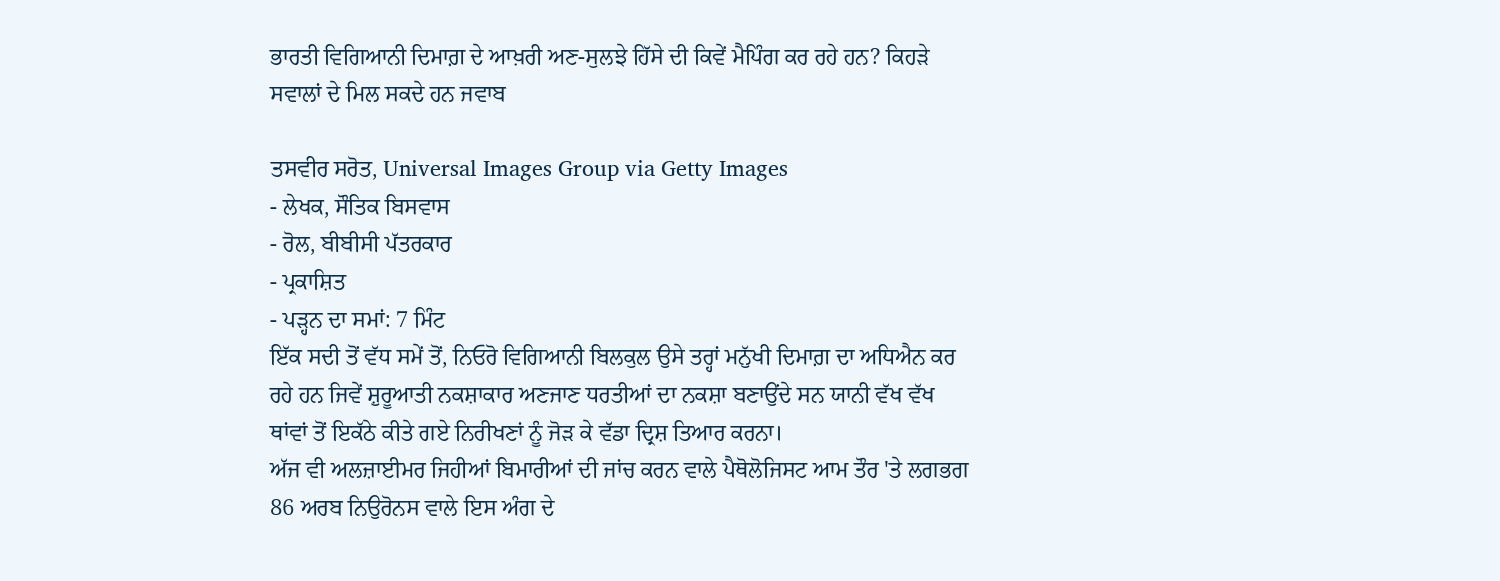ਭਾਰਤੀ ਵਿਗਿਆਨੀ ਦਿਮਾਗ਼ ਦੇ ਆਖ਼ਰੀ ਅਣ-ਸੁਲਝੇ ਹਿੱਸੇ ਦੀ ਕਿਵੇਂ ਮੈਪਿੰਗ ਕਰ ਰਹੇ ਹਨ? ਕਿਹੜੇ ਸਵਾਲਾਂ ਦੇ ਮਿਲ ਸਕਦੇ ਹਨ ਜਵਾਬ

ਤਸਵੀਰ ਸਰੋਤ, Universal Images Group via Getty Images
- ਲੇਖਕ, ਸੌਤਿਕ ਬਿਸਵਾਸ
- ਰੋਲ, ਬੀਬੀਸੀ ਪੱਤਰਕਾਰ
- ਪ੍ਰਕਾਸ਼ਿਤ
- ਪੜ੍ਹਨ ਦਾ ਸਮਾਂ: 7 ਮਿੰਟ
ਇੱਕ ਸਦੀ ਤੋਂ ਵੱਧ ਸਮੇਂ ਤੋਂ, ਨਿਓਰੋ ਵਿਗਿਆਨੀ ਬਿਲਕੁਲ ਉਸੇ ਤਰ੍ਹਾਂ ਮਨੁੱਖੀ ਦਿਮਾਗ਼ ਦਾ ਅਧਿਐਨ ਕਰ ਰਹੇ ਹਨ ਜਿਵੇਂ ਸ਼ੁਰੂਆਤੀ ਨਕਸ਼ਾਕਾਰ ਅਣਜਾਣ ਧਰਤੀਆਂ ਦਾ ਨਕਸ਼ਾ ਬਣਾਉਂਦੇ ਸਨ ਯਾਨੀ ਵੱਖ ਵੱਖ ਥਾਂਵਾਂ ਤੋਂ ਇਕੱਠੇ ਕੀਤੇ ਗਏ ਨਿਰੀਖਣਾਂ ਨੂੰ ਜੋੜ ਕੇ ਵੱਡਾ ਦ੍ਰਿਸ਼ ਤਿਆਰ ਕਰਨਾ।
ਅੱਜ ਵੀ ਅਲਜ਼ਾਈਮਰ ਜਿਹੀਆਂ ਬਿਮਾਰੀਆਂ ਦੀ ਜਾਂਚ ਕਰਨ ਵਾਲੇ ਪੈਥੋਲੋਜਿਸਟ ਆਮ ਤੌਰ 'ਤੇ ਲਗਭਗ 86 ਅਰਬ ਨਿਉਰੋਨਸ ਵਾਲੇ ਇਸ ਅੰਗ ਦੇ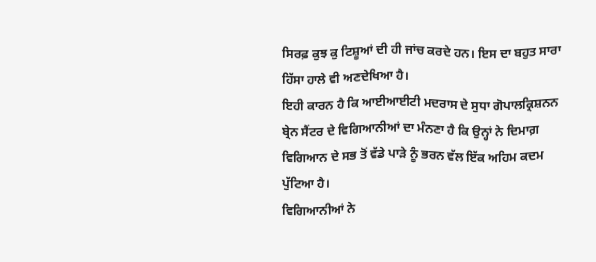ਸਿਰਫ਼ ਕੁਝ ਕੁ ਟਿਸ਼ੂਆਂ ਦੀ ਹੀ ਜਾਂਚ ਕਰਦੇ ਹਨ। ਇਸ ਦਾ ਬਹੁਤ ਸਾਰਾ ਹਿੱਸਾ ਹਾਲੇ ਵੀ ਅਣਦੇਖਿਆ ਹੈ।
ਇਹੀ ਕਾਰਨ ਹੈ ਕਿ ਆਈਆਈਟੀ ਮਦਰਾਸ ਦੇ ਸੁਧਾ ਗੋਪਾਲਕ੍ਰਿਸ਼ਨਨ ਬ੍ਰੇਨ ਸੈਂਟਰ ਦੇ ਵਿਗਿਆਨੀਆਂ ਦਾ ਮੰਨਣਾ ਹੈ ਕਿ ਉਨ੍ਹਾਂ ਨੇ ਦਿਮਾਗ਼ ਵਿਗਿਆਨ ਦੇ ਸਭ ਤੋਂ ਵੱਡੇ ਪਾੜੇ ਨੂੰ ਭਰਨ ਵੱਲ ਇੱਕ ਅਹਿਮ ਕਦਮ ਪੁੱਟਿਆ ਹੈ।
ਵਿਗਿਆਨੀਆਂ ਨੇ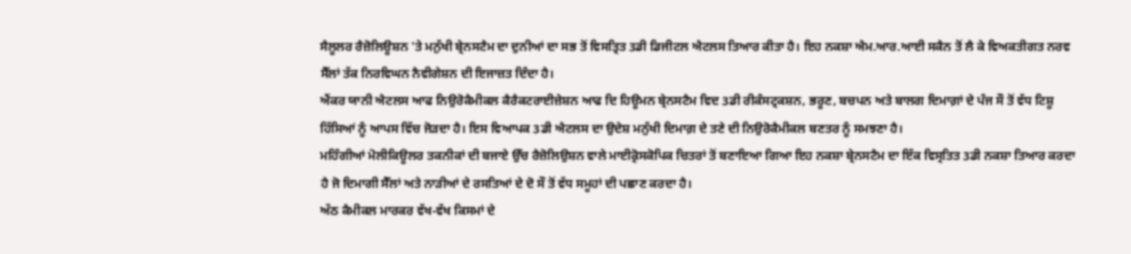ਸੈਲੂਲਰ ਰੈਜ਼ੋਲਿਊਸ਼ਨ 'ਤੇ ਮਨੁੱਖੀ ਬ੍ਰੇਨਸਟੈਮ ਦਾ ਦੁਨੀਆਂ ਦਾ ਸਭ ਤੋਂ ਵਿਸਤ੍ਰਿਤ 3ਡੀ ਡਿਜੀਟਲ ਐਟਲਸ ਤਿਆਰ ਕੀਤਾ ਹੈ। ਇਹ ਨਕਸ਼ਾ ਐਮ.ਆਰ.ਆਈ ਸਕੈਨ ਤੋਂ ਲੈ ਕੇ ਵਿਅਕਤੀਗਤ ਨਰਵ ਸੈੱਲਾਂ ਤੱਕ ਨਿਰਵਿਘਨ ਨੈਵੀਗੇਸ਼ਨ ਦੀ ਇਜਾਜ਼ਤ ਦਿੰਦਾ ਹੈ।
ਐਂਕਰ ਯਾਨੀ ਐਟਲਸ ਆਫ ਨਿਉਰੋਕੈਮੀਕਲ ਕੈਰੈਕਟਰਾਈਜ਼ੇਸ਼ਨ ਆਫ ਦਿ ਹਿਊਮਨ ਬ੍ਰੇਨਸਟੈਮ ਵਿਦ 3ਡੀ ਰੀਕੰਸਟ੍ਰਕਸ਼ਨ, ਭਰੂਣ, ਬਚਪਨ ਅਤੇ ਬਾਲਗ ਦਿਮਾਗ਼ਾਂ ਦੇ ਪੰਜ ਸੌ ਤੋਂ ਵੱਧ ਟਿਸ਼ੂ ਹਿੱਸਿਆਂ ਨੂੰ ਆਪਸ ਵਿੱਚ ਜੋੜਦਾ ਹੈ। ਇਸ ਵਿਆਪਕ 3ਡੀ ਐਟਲਸ ਦਾ ਉਦੇਸ਼ ਮਨੁੱਖੀ ਦਿਮਾਗ਼ ਦੇ ਤਣੇ ਦੀ ਨਿਉਰੋਕੈਮੀਕਲ ਬਣਤਰ ਨੂੰ ਸਮਝਣਾ ਹੈ।
ਮਹਿੰਗੀਆਂ ਮੋਲੀਕਿਊਲਰ ਤਕਨੀਕਾਂ ਦੀ ਬਜਾਏ ਉੱਚ ਰੈਜ਼ੋਲਿਉਸ਼ਨ ਵਾਲੇ ਮਾਈਕ੍ਰੋਸਕੋਪਿਕ ਚਿਤਰਾਂ ਤੋਂ ਬਣਾਇਆ ਗਿਆ ਇਹ ਨਕਸ਼ਾ ਬ੍ਰੇਨਸਟੈਮ ਦਾ ਇੱਕ ਵਿਸ੍ਰਤਿਤ 3ਡੀ ਨਕਸ਼ਾ ਤਿਆਰ ਕਰਦਾ ਹੈ ਜੋ ਦਿਮਾਗੀ ਸੈੱਲਾਂ ਅਤੇ ਨਾੜੀਆਂ ਦੇ ਰਸਤਿਆਂ ਦੇ ਦੋ ਸੌ ਤੋਂ ਵੱਧ ਸਮੂਹਾਂ ਦੀ ਪਛਾਣ ਕਰਦਾ ਹੈ।
ਅੱਠ ਕੈਮੀਕਲ ਮਾਰਕਰ ਵੱਖ-ਵੱਖ ਕਿਸਮਾਂ ਦੇ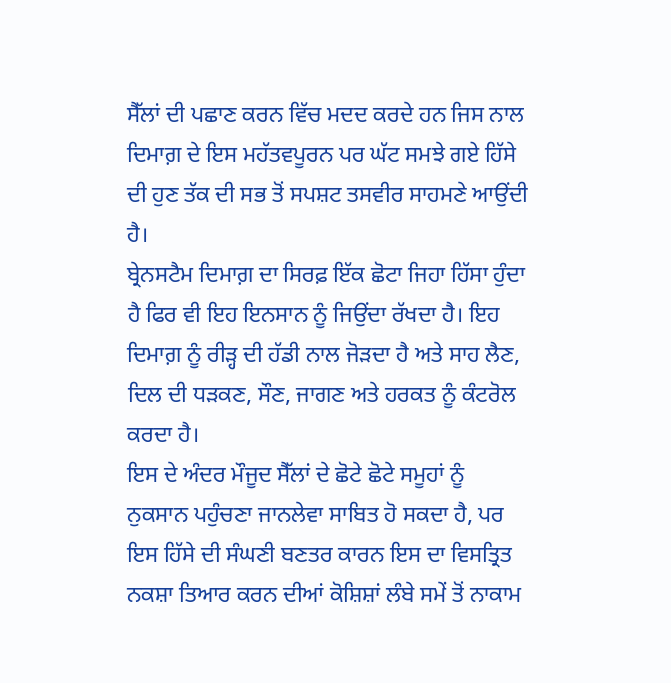ਸੈੱਲਾਂ ਦੀ ਪਛਾਣ ਕਰਨ ਵਿੱਚ ਮਦਦ ਕਰਦੇ ਹਨ ਜਿਸ ਨਾਲ ਦਿਮਾਗ਼ ਦੇ ਇਸ ਮਹੱਤਵਪੂਰਨ ਪਰ ਘੱਟ ਸਮਝੇ ਗਏ ਹਿੱਸੇ ਦੀ ਹੁਣ ਤੱਕ ਦੀ ਸਭ ਤੋਂ ਸਪਸ਼ਟ ਤਸਵੀਰ ਸਾਹਮਣੇ ਆਉਂਦੀ ਹੈ।
ਬ੍ਰੇਨਸਟੈਮ ਦਿਮਾਗ਼ ਦਾ ਸਿਰਫ਼ ਇੱਕ ਛੋਟਾ ਜਿਹਾ ਹਿੱਸਾ ਹੁੰਦਾ ਹੈ ਫਿਰ ਵੀ ਇਹ ਇਨਸਾਨ ਨੂੰ ਜਿਉਂਦਾ ਰੱਖਦਾ ਹੈ। ਇਹ ਦਿਮਾਗ਼ ਨੂੰ ਰੀੜ੍ਹ ਦੀ ਹੱਡੀ ਨਾਲ ਜੋੜਦਾ ਹੈ ਅਤੇ ਸਾਹ ਲੈਣ, ਦਿਲ ਦੀ ਧੜਕਣ, ਸੌਣ, ਜਾਗਣ ਅਤੇ ਹਰਕਤ ਨੂੰ ਕੰਟਰੋਲ ਕਰਦਾ ਹੈ।
ਇਸ ਦੇ ਅੰਦਰ ਮੌਜੂਦ ਸੈੱਲਾਂ ਦੇ ਛੋਟੇ ਛੋਟੇ ਸਮੂਹਾਂ ਨੂੰ ਨੁਕਸਾਨ ਪਹੁੰਚਣਾ ਜਾਨਲੇਵਾ ਸਾਬਿਤ ਹੋ ਸਕਦਾ ਹੈ, ਪਰ ਇਸ ਹਿੱਸੇ ਦੀ ਸੰਘਣੀ ਬਣਤਰ ਕਾਰਨ ਇਸ ਦਾ ਵਿਸਤ੍ਰਿਤ ਨਕਸ਼ਾ ਤਿਆਰ ਕਰਨ ਦੀਆਂ ਕੋਸ਼ਿਸ਼ਾਂ ਲੰਬੇ ਸਮੇਂ ਤੋਂ ਨਾਕਾਮ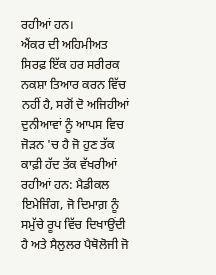ਰਹੀਆਂ ਹਨ।
ਐਂਕਰ ਦੀ ਅਹਿਮੀਅਤ ਸਿਰਫ਼ ਇੱਕ ਹਰ ਸਰੀਰਕ ਨਕਸ਼ਾ ਤਿਆਰ ਕਰਨ ਵਿੱਚ ਨਹੀਂ ਹੈ, ਸਗੋਂ ਦੋ ਅਜਿਹੀਆਂ ਦੁਨੀਆਵਾਂ ਨੂੰ ਆਪਸ ਵਿਚ ਜੋੜਨ 'ਚ ਹੈ ਜੋ ਹੁਣ ਤੱਕ ਕਾਫ਼ੀ ਹੱਦ ਤੱਕ ਵੱਖਰੀਆਂ ਰਹੀਆਂ ਹਨ: ਮੈਡੀਕਲ ਇਮੇਜਿੰਗ, ਜੋ ਦਿਮਾਗ਼ ਨੂੰ ਸਮੁੱਚੇ ਰੂਪ ਵਿੱਚ ਦਿਖਾਉਂਦੀ ਹੈ ਅਤੇ ਸੈਲੁਲਰ ਪੈਥੋਲੋਜੀ ਜੋ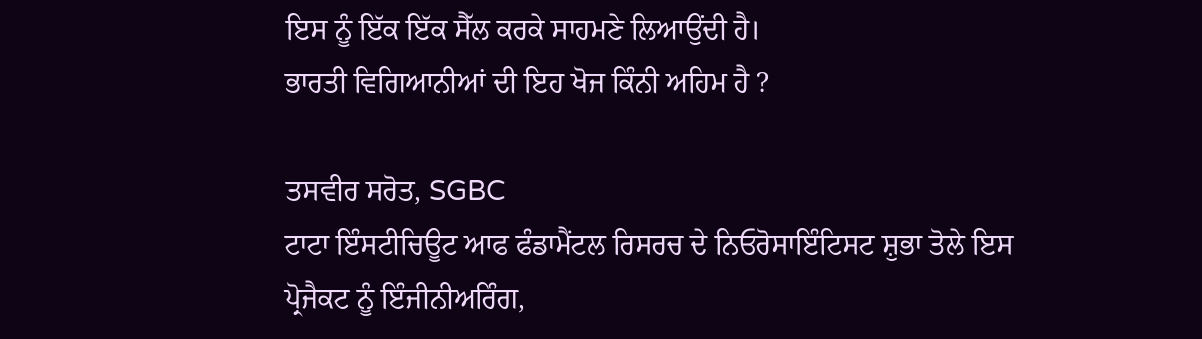ਇਸ ਨੂੰ ਇੱਕ ਇੱਕ ਸੈੱਲ ਕਰਕੇ ਸਾਹਮਣੇ ਲਿਆਉਂਦੀ ਹੈ।
ਭਾਰਤੀ ਵਿਗਿਆਨੀਆਂ ਦੀ ਇਹ ਖੋਜ ਕਿੰਨੀ ਅਹਿਮ ਹੈ ?

ਤਸਵੀਰ ਸਰੋਤ, SGBC
ਟਾਟਾ ਇੰਸਟੀਚਿਊਟ ਆਫ ਫੰਡਾਮੈਂਟਲ ਰਿਸਰਚ ਦੇ ਨਿਓਰੋਸਾਇੰਟਿਸਟ ਸ਼ੁਭਾ ਤੋਲੇ ਇਸ ਪ੍ਰੋਜੈਕਟ ਨੂੰ ਇੰਜੀਨੀਅਰਿੰਗ,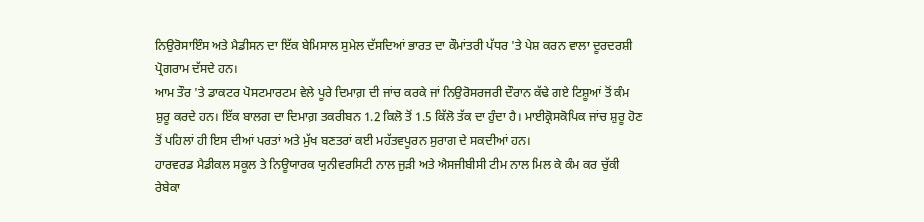ਨਿਉਰੋਸਾਇੰਸ ਅਤੇ ਮੈਡੀਸਨ ਦਾ ਇੱਕ ਬੇਮਿਸਾਲ ਸੁਮੇਲ ਦੱਸਦਿਆਂ ਭਾਰਤ ਦਾ ਕੌਮਾਂਤਰੀ ਪੱਧਰ 'ਤੇ ਪੇਸ਼ ਕਰਨ ਵਾਲਾ ਦੂਰਦਰਸ਼ੀ ਪ੍ਰੋਗਰਾਮ ਦੱਸਦੇ ਹਨ।
ਆਮ ਤੌਰ 'ਤੇ ਡਾਕਟਰ ਪੋਸਟਮਾਰਟਮ ਵੇਲੇ ਪੂਰੇ ਦਿਮਾਗ਼ ਦੀ ਜਾਂਚ ਕਰਕੇ ਜਾਂ ਨਿਉਰੋਸਰਜਰੀ ਦੌਰਾਨ ਕੱਢੇ ਗਏ ਟਿਸ਼ੂਆਂ ਤੋਂ ਕੰਮ ਸ਼ੁਰੂ ਕਰਦੇ ਹਨ। ਇੱਕ ਬਾਲਗ ਦਾ ਦਿਮਾਗ਼ ਤਕਰੀਬਨ 1.2 ਕਿਲੋ ਤੋਂ 1.5 ਕਿੱਲੋ ਤੱਕ ਦਾ ਹੁੰਦਾ ਹੈ। ਮਾਈਕ੍ਰੋਸਕੋਪਿਕ ਜਾਂਚ ਸ਼ੁਰੂ ਹੋਣ ਤੋਂ ਪਹਿਲਾਂ ਹੀ ਇਸ ਦੀਆਂ ਪਰਤਾਂ ਅਤੇ ਮੁੱਖ ਬਣਤਰਾਂ ਕਈ ਮਹੱਤਵਪੂਰਨ ਸੁਰਾਗ ਦੇ ਸਕਦੀਆਂ ਹਨ।
ਹਾਰਵਰਡ ਮੈਡੀਕਲ ਸਕੂਲ ਤੇ ਨਿਊਯਾਰਕ ਯੁਨੀਵਰਸਿਟੀ ਨਾਲ ਜੁੜੀ ਅਤੇ ਐਸਜੀਬੀਸੀ ਟੀਮ ਨਾਲ ਮਿਲ ਕੇ ਕੰਮ ਕਰ ਚੁੱਕੀ ਰੇਬੇਕਾ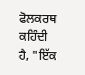ਫੋਲਕਰਥ ਕਹਿੰਦੀ ਹੈ, "ਇੱਕ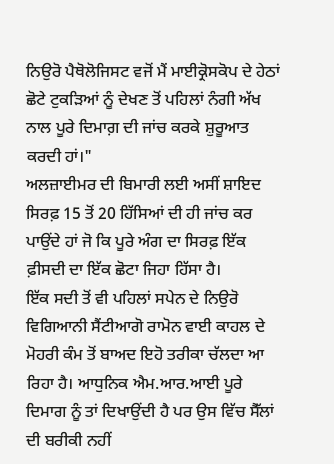ਨਿਉਰੋ ਪੈਥੋਲੋਜਿਸਟ ਵਜੋਂ ਮੈਂ ਮਾਈਕ੍ਰੋਸਕੋਪ ਦੇ ਹੇਠਾਂ ਛੋਟੇ ਟੁਕੜਿਆਂ ਨੂੰ ਦੇਖਣ ਤੋਂ ਪਹਿਲਾਂ ਨੰਗੀ ਅੱਖ ਨਾਲ ਪੂਰੇ ਦਿਮਾਗ਼ ਦੀ ਜਾਂਚ ਕਰਕੇ ਸ਼ੁਰੂਆਤ ਕਰਦੀ ਹਾਂ।"
ਅਲਜ਼ਾਈਮਰ ਦੀ ਬਿਮਾਰੀ ਲਈ ਅਸੀਂ ਸ਼ਾਇਦ ਸਿਰਫ਼ 15 ਤੋਂ 20 ਹਿੱਸਿਆਂ ਦੀ ਹੀ ਜਾਂਚ ਕਰ ਪਾਉਂਦੇ ਹਾਂ ਜੋ ਕਿ ਪੂਰੇ ਅੰਗ ਦਾ ਸਿਰਫ਼ ਇੱਕ ਫ਼ੀਸਦੀ ਦਾ ਇੱਕ ਛੋਟਾ ਜਿਹਾ ਹਿੱਸਾ ਹੈ।
ਇੱਕ ਸਦੀ ਤੋਂ ਵੀ ਪਹਿਲਾਂ ਸਪੇਨ ਦੇ ਨਿਉਰੋ ਵਿਗਿਆਨੀ ਸੈਂਟੀਆਗੋ ਰਾਮੋਨ ਵਾਈ ਕਾਹਲ ਦੇ ਮੋਹਰੀ ਕੰਮ ਤੋਂ ਬਾਅਦ ਇਹੋ ਤਰੀਕਾ ਚੱਲਦਾ ਆ ਰਿਹਾ ਹੈ। ਆਧੁਨਿਕ ਐਮ.ਆਰ.ਆਈ ਪੂਰੇ ਦਿਮਾਗ ਨੂੰ ਤਾਂ ਦਿਖਾਉਂਦੀ ਹੈ ਪਰ ਉਸ ਵਿੱਚ ਸੈੱਲਾਂ ਦੀ ਬਰੀਕੀ ਨਹੀਂ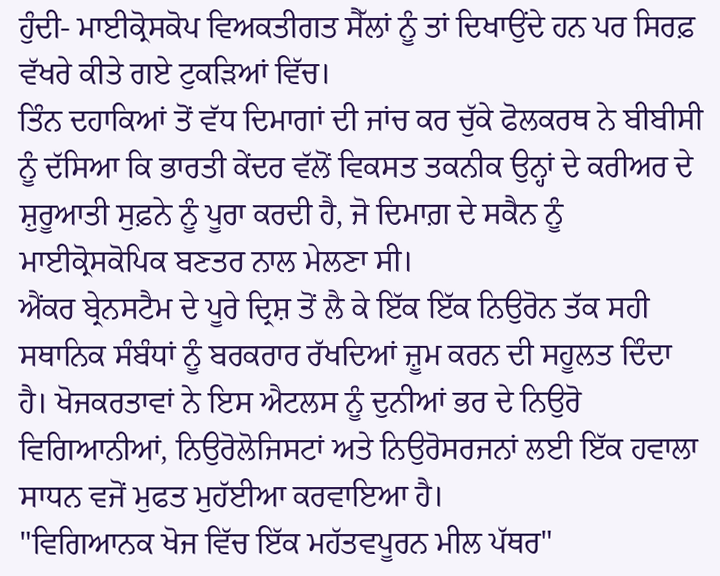ਹੁੰਦੀ- ਮਾਈਕ੍ਰੋਸਕੋਪ ਵਿਅਕਤੀਗਤ ਸੈੱਲਾਂ ਨੂੰ ਤਾਂ ਦਿਖਾਉਂਦੇ ਹਨ ਪਰ ਸਿਰਫ਼ ਵੱਖਰੇ ਕੀਤੇ ਗਏ ਟੁਕੜਿਆਂ ਵਿੱਚ।
ਤਿੰਨ ਦਹਾਕਿਆਂ ਤੋਂ ਵੱਧ ਦਿਮਾਗਾਂ ਦੀ ਜਾਂਚ ਕਰ ਚੁੱਕੇ ਫੋਲਕਰਥ ਨੇ ਬੀਬੀਸੀ ਨੂੰ ਦੱਸਿਆ ਕਿ ਭਾਰਤੀ ਕੇਂਦਰ ਵੱਲੋਂ ਵਿਕਸਤ ਤਕਨੀਕ ਉਨ੍ਹਾਂ ਦੇ ਕਰੀਅਰ ਦੇ ਸ਼ੁਰੂਆਤੀ ਸੁਫ਼ਨੇ ਨੂੰ ਪੂਰਾ ਕਰਦੀ ਹੈ, ਜੋ ਦਿਮਾਗ਼ ਦੇ ਸਕੈਨ ਨੂੰ ਮਾਈਕ੍ਰੋਸਕੋਪਿਕ ਬਣਤਰ ਨਾਲ ਮੇਲਣਾ ਸੀ।
ਐਂਕਰ ਬ੍ਰੇਨਸਟੈਮ ਦੇ ਪੂਰੇ ਦ੍ਰਿਸ਼ ਤੋਂ ਲੈ ਕੇ ਇੱਕ ਇੱਕ ਨਿਉਰੋਨ ਤੱਕ ਸਹੀ ਸਥਾਨਿਕ ਸੰਬੰਧਾਂ ਨੂੰ ਬਰਕਰਾਰ ਰੱਖਦਿਆਂ ਜ਼ੂਮ ਕਰਨ ਦੀ ਸਹੂਲਤ ਦਿੰਦਾ ਹੈ। ਖੋਜਕਰਤਾਵਾਂ ਨੇ ਇਸ ਐਟਲਸ ਨੂੰ ਦੁਨੀਆਂ ਭਰ ਦੇ ਨਿਉਰੋ ਵਿਗਿਆਨੀਆਂ, ਨਿਉਰੋਲੋਜਿਸਟਾਂ ਅਤੇ ਨਿਉਰੋਸਰਜਨਾਂ ਲਈ ਇੱਕ ਹਵਾਲਾ ਸਾਧਨ ਵਜੋਂ ਮੁਫਤ ਮੁਹੱਈਆ ਕਰਵਾਇਆ ਹੈ।
"ਵਿਗਿਆਨਕ ਖੋਜ ਵਿੱਚ ਇੱਕ ਮਹੱਤਵਪੂਰਨ ਮੀਲ ਪੱਥਰ"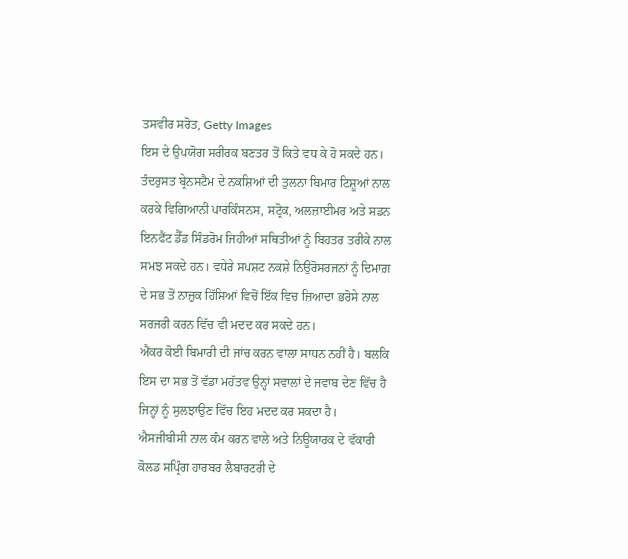ਤਸਵੀਰ ਸਰੋਤ, Getty Images
ਇਸ ਦੇ ਉਪਯੋਗ ਸਰੀਰਕ ਬਣਤਰ ਤੋਂ ਕਿਤੇ ਵਧ ਕੇ ਹੋ ਸਕਦੇ ਹਨ।
ਤੰਦਰੁਸਤ ਬ੍ਰੇਨਸਟੈਮ ਦੇ ਨਕਸ਼ਿਆਂ ਦੀ ਤੁਲਨਾ ਬਿਮਾਰ ਟਿਸ਼ੂਆਂ ਨਾਲ ਕਰਕੇ ਵਿਗਿਆਨੀ ਪਾਰਕਿੰਸਨਸ, ਸਟ੍ਰੋਕ, ਅਲਜ਼ਾਈਮਰ ਅਤੇ ਸਡਨ ਇਨਫੈਂਟ ਡੈੱਡ ਸਿੰਡਰੋਮ ਜਿਹੀਆਂ ਸਥਿਤੀਆਂ ਨੂੰ ਬਿਹਤਰ ਤਰੀਕੇ ਨਾਲ ਸਮਝ ਸਕਦੇ ਹਨ। ਵਧੇਰੇ ਸਪਸ਼ਟ ਨਕਸ਼ੇ ਨਿਉਰੋਸਰਜਨਾਂ ਨੂੰ ਦਿਮਾਗ਼ ਦੇ ਸਭ ਤੋਂ ਨਾਜ਼ੁਕ ਹਿੱਸਿਆਂ ਵਿਚੋਂ ਇੱਕ ਵਿਚ ਜ਼ਿਆਦਾ ਭਰੋਸੇ ਨਾਲ ਸਰਜਰੀ ਕਰਨ ਵਿੱਚ ਵੀ ਮਦਦ ਕਰ ਸਕਦੇ ਹਨ।
ਐਂਕਰ ਕੋਈ ਬਿਮਾਰੀ ਦੀ ਜਾਂਚ ਕਰਨ ਵਾਲਾ ਸਾਧਨ ਨਹੀਂ ਹੈ। ਬਲਕਿ ਇਸ ਦਾ ਸਭ ਤੋਂ ਵੱਡਾ ਮਹੱਤਵ ਉਨ੍ਹਾਂ ਸਵਾਲਾਂ ਦੇ ਜਵਾਬ ਦੇਣ ਵਿੱਚ ਹੈ ਜਿਨ੍ਹਾਂ ਨੂੰ ਸੁਲਝਾਉਣ ਵਿੱਚ ਇਹ ਮਦਦ ਕਰ ਸਕਦਾ ਹੈ।
ਐਸਜੀਬੀਸੀ ਨਾਲ ਕੰਮ ਕਰਨ ਵਾਲੇ ਅਤੇ ਨਿਊਯਾਰਕ ਦੇ ਵੱਕਾਰੀ ਕੋਲਡ ਸਪ੍ਰਿੰਗ ਹਾਰਬਰ ਲੈਬਾਰਟਰੀ ਦੇ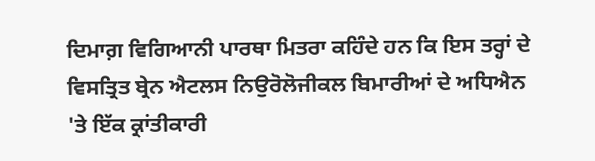ਦਿਮਾਗ਼ ਵਿਗਿਆਨੀ ਪਾਰਥਾ ਮਿਤਰਾ ਕਹਿੰਦੇ ਹਨ ਕਿ ਇਸ ਤਰ੍ਹਾਂ ਦੇ ਵਿਸਤ੍ਰਿਤ ਬ੍ਰੇਨ ਐਟਲਸ ਨਿਉਰੋਲੋਜੀਕਲ ਬਿਮਾਰੀਆਂ ਦੇ ਅਧਿਐਨ 'ਤੇ ਇੱਕ ਕ੍ਰਾਂਤੀਕਾਰੀ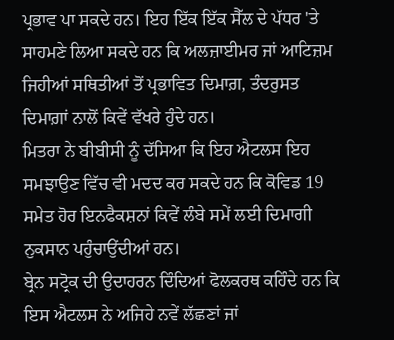ਪ੍ਰਭਾਵ ਪਾ ਸਕਦੇ ਹਨ। ਇਹ ਇੱਕ ਇੱਕ ਸੈੱਲ ਦੇ ਪੱਧਰ 'ਤੇ ਸਾਹਮਣੇ ਲਿਆ ਸਕਦੇ ਹਨ ਕਿ ਅਲਜ਼ਾਈਮਰ ਜਾਂ ਆਟਿਜ਼ਮ ਜਿਹੀਆਂ ਸਥਿਤੀਆਂ ਤੋਂ ਪ੍ਰਭਾਵਿਤ ਦਿਮਾਗ਼, ਤੰਦਰੁਸਤ ਦਿਮਾਗ਼ਾਂ ਨਾਲੋਂ ਕਿਵੇਂ ਵੱਖਰੇ ਹੁੰਦੇ ਹਨ।
ਮਿਤਰਾ ਨੇ ਬੀਬੀਸੀ ਨੂੰ ਦੱਸਿਆ ਕਿ ਇਹ ਐਟਲਸ ਇਹ ਸਮਝਾਉਣ ਵਿੱਚ ਵੀ ਮਦਦ ਕਰ ਸਕਦੇ ਹਨ ਕਿ ਕੋਵਿਡ 19 ਸਮੇਤ ਹੋਰ ਇਨਫੈਕਸ਼ਨਾਂ ਕਿਵੇਂ ਲੰਬੇ ਸਮੇਂ ਲਈ ਦਿਮਾਗੀ ਨੁਕਸਾਨ ਪਹੁੰਚਾਉਂਦੀਆਂ ਹਨ।
ਬ੍ਰੇਨ ਸਟ੍ਰੋਕ ਦੀ ਉਦਾਹਰਨ ਦਿੰਦਿਆਂ ਫੋਲਕਰਥ ਕਹਿੰਦੇ ਹਨ ਕਿ ਇਸ ਐਟਲਸ ਨੇ ਅਜਿਹੇ ਨਵੇਂ ਲੱਛਣਾਂ ਜਾਂ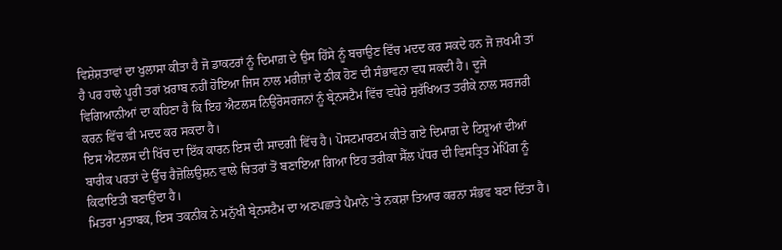ਵਿਸ਼ੇਸ਼ਤਾਵਾਂ ਦਾ ਖੁਲਾਸਾ ਕੀਤਾ ਹੈ ਜੋ ਡਾਕਟਰਾਂ ਨੂੰ ਦਿਮਾਗ਼ ਦੇ ਉਸ ਹਿੱਸੇ ਨੂੰ ਬਚਾਉਣ ਵਿੱਚ ਮਦਦ ਕਰ ਸਕਦੇ ਹਨ ਜੋ ਜ਼ਖਮੀ ਤਾਂ ਹੈ ਪਰ ਹਾਲੇ ਪੂਰੀ ਤਰਾਂ ਖ਼ਰਾਬ ਨਹੀਂ ਹੋਇਆ ਜਿਸ ਨਾਲ ਮਰੀਜ਼ਾਂ ਦੇ ਠੀਕ ਹੋਣ ਦੀ ਸੰਭਾਵਨਾ ਵਧ ਸਕਦੀ ਹੈ। ਦੂਜੇ ਵਿਗਿਆਨੀਆਂ ਦਾ ਕਹਿਣਾ ਹੈ ਕਿ ਇਹ ਐਟਲਸ ਨਿਉਰੋਸਰਜਨਾਂ ਨੂੰ ਬ੍ਰੇਨਸਟੈਮ ਵਿੱਚ ਵਧੇਰੇ ਸੁਰੱਖਿਅਤ ਤਰੀਕੇ ਨਾਲ ਸਰਜਰੀ ਕਰਨ ਵਿੱਚ ਵੀ ਮਦਦ ਕਰ ਸਕਦਾ ਹੈ।
ਇਸ ਐਟਲਸ ਦੀ ਖਿੱਚ ਦਾ ਇੱਕ ਕਾਰਨ ਇਸ ਦੀ ਸਾਦਗੀ ਵਿੱਚ ਹੈ। ਪੋਸਟਮਾਰਟਮ ਕੀਤੇ ਗਏ ਦਿਮਾਗ਼ ਦੇ ਟਿਸ਼ੂਆਂ ਦੀਆਂ ਬਾਰੀਕ ਪਰਤਾਂ ਦੇ ਉੱਚ ਰੈਜ਼ੋਲਿਉਸ਼ਨ ਵਾਲੇ ਚਿਤਰਾਂ ਤੋਂ ਬਣਾਇਆ ਗਿਆ ਇਹ ਤਰੀਕਾ ਸੈੱਲ ਪੱਧਰ ਦੀ ਵਿਸਤ੍ਰਿਤ ਮੇਪਿੰਗ ਨੂੰ ਕਿਫਾਇਤੀ ਬਣਾਉਂਦਾ ਹੈ।
ਮਿਤਰਾ ਮੁਤਾਬਕ, ਇਸ ਤਕਨੀਕ ਨੇ ਮਨੁੱਖੀ ਬ੍ਰੇਨਸਟੈਮ ਦਾ ਅਣਪਛਾਤੇ ਪੈਮਾਨੇ 'ਤੇ ਨਕਸ਼ਾ ਤਿਆਰ ਕਰਨਾ ਸੰਭਵ ਬਣਾ ਦਿੱਤਾ ਹੈ।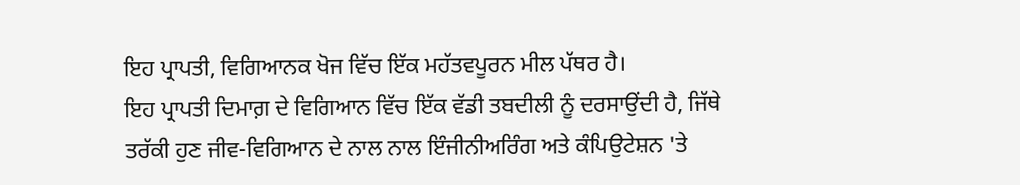ਇਹ ਪ੍ਰਾਪਤੀ, ਵਿਗਿਆਨਕ ਖੋਜ ਵਿੱਚ ਇੱਕ ਮਹੱਤਵਪੂਰਨ ਮੀਲ ਪੱਥਰ ਹੈ।
ਇਹ ਪ੍ਰਾਪਤੀ ਦਿਮਾਗ਼ ਦੇ ਵਿਗਿਆਨ ਵਿੱਚ ਇੱਕ ਵੱਡੀ ਤਬਦੀਲੀ ਨੂੰ ਦਰਸਾਉਂਦੀ ਹੈ, ਜਿੱਥੇ ਤਰੱਕੀ ਹੁਣ ਜੀਵ-ਵਿਗਿਆਨ ਦੇ ਨਾਲ ਨਾਲ ਇੰਜੀਨੀਅਰਿੰਗ ਅਤੇ ਕੰਪਿਉਟੇਸ਼ਨ 'ਤੇ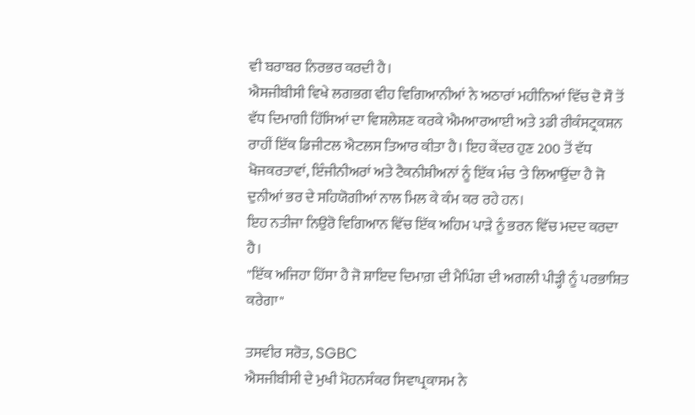ਵੀ ਬਰਾਬਰ ਨਿਰਭਰ ਕਰਦੀ ਹੈ।
ਐਸਜੀਬੀਸੀ ਵਿਖੇ ਲਗਭਗ ਵੀਹ ਵਿਗਿਆਨੀਆਂ ਨੇ ਅਠਾਰਾਂ ਮਹੀਨਿਆਂ ਵਿੱਚ ਦੋ ਸੌ ਤੋਂ ਵੱਧ ਦਿਮਾਗੀ ਹਿੱਸਿਆਂ ਦਾ ਵਿਸ਼ਲੇਸ਼ਣ ਕਰਕੇ ਐਮਆਰਆਈ ਅਤੇ 3ਡੀ ਰੀਕੰਸਟ੍ਰਕਸ਼ਨ ਰਾਹੀਂ ਇੱਕ ਡਿਜੀਟਲ ਐਟਲਸ ਤਿਆਰ ਕੀਤਾ ਹੈ। ਇਹ ਕੇਂਦਰ ਹੁਣ 200 ਤੋਂ ਵੱਧ ਖੋਜਕਰਤਾਵਾਂ, ਇੰਜੀਨੀਅਰਾਂ ਅਤੇ ਟੈਕਨੀਸ਼ੀਅਨਾਂ ਨੂੰ ਇੱਕ ਮੰਚ 'ਤੇ ਲਿਆਉਂਦਾ ਹੈ ਜੋ ਦੁਨੀਆਂ ਭਰ ਦੇ ਸਹਿਯੋਗੀਆਂ ਨਾਲ ਮਿਲ ਕੇ ਕੰਮ ਕਰ ਰਹੇ ਹਨ।
ਇਹ ਨਤੀਜਾ ਨਿਉਰੋ ਵਿਗਿਆਨ ਵਿੱਚ ਇੱਕ ਅਹਿਮ ਪਾੜੇ ਨੂੰ ਭਰਨ ਵਿੱਚ ਮਦਦ ਕਰਦਾ ਹੈ।
"ਇੱਕ ਅਜਿਹਾ ਹਿੱਸਾ ਹੈ ਜੋ ਸ਼ਾਇਦ ਦਿਮਾਗ਼ ਦੀ ਮੈਪਿੰਗ ਦੀ ਅਗਲੀ ਪੀੜ੍ਹੀ ਨੂੰ ਪਰਭਾਸ਼ਿਤ ਕਰੇਗਾ"

ਤਸਵੀਰ ਸਰੋਤ, SGBC
ਐਸਜੀਬੀਸੀ ਦੇ ਮੁਖੀ ਮੋਹਨਸੰਕਰ ਸਿਵਾਪ੍ਰਕਾਸਮ ਨੇ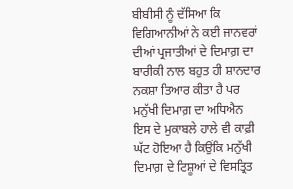ਬੀਬੀਸੀ ਨੂੰ ਦੱਸਿਆ ਕਿ ਵਿਗਿਆਨੀਆਂ ਨੇ ਕਈ ਜਾਨਵਰਾਂ ਦੀਆਂ ਪ੍ਰਜਾਤੀਆਂ ਦੇ ਦਿਮਾਗ਼ ਦਾ ਬਾਰੀਕੀ ਨਾਲ ਬਹੁਤ ਹੀ ਸ਼ਾਨਦਾਰ ਨਕਸ਼ਾ ਤਿਆਰ ਕੀਤਾ ਹੈ ਪਰ ਮਨੁੱਖੀ ਦਿਮਾਗ਼ ਦਾ ਅਧਿਐਨ ਇਸ ਦੇ ਮੁਕਾਬਲੇ ਹਾਲੇ ਵੀ ਕਾਫ਼ੀ ਘੱਟ ਹੋਇਆ ਹੈ ਕਿਉਂਕਿ ਮਨੁੱਖੀ ਦਿਮਾਗ਼ ਦੇ ਟਿਸ਼ੂਆਂ ਦੇ ਵਿਸਤ੍ਰਿਤ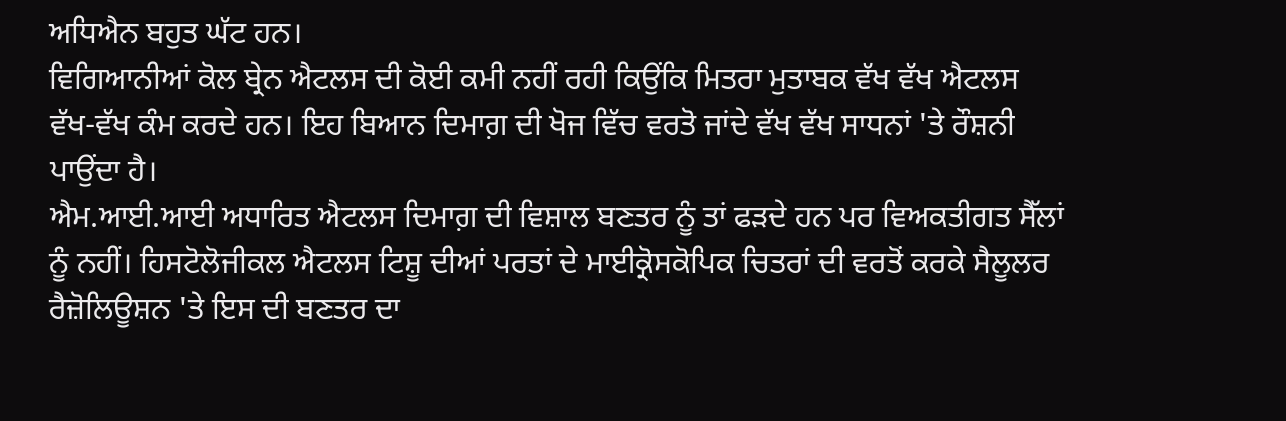ਅਧਿਐਨ ਬਹੁਤ ਘੱਟ ਹਨ।
ਵਿਗਿਆਨੀਆਂ ਕੋਲ ਬ੍ਰੇਨ ਐਟਲਸ ਦੀ ਕੋਈ ਕਮੀ ਨਹੀਂ ਰਹੀ ਕਿਉਂਕਿ ਮਿਤਰਾ ਮੁਤਾਬਕ ਵੱਖ ਵੱਖ ਐਟਲਸ ਵੱਖ-ਵੱਖ ਕੰਮ ਕਰਦੇ ਹਨ। ਇਹ ਬਿਆਨ ਦਿਮਾਗ਼ ਦੀ ਖੋਜ ਵਿੱਚ ਵਰਤੋ ਜਾਂਦੇ ਵੱਖ ਵੱਖ ਸਾਧਨਾਂ 'ਤੇ ਰੌਸ਼ਨੀ ਪਾਉਂਦਾ ਹੈ।
ਐਮ.ਆਈ.ਆਈ ਅਧਾਰਿਤ ਐਟਲਸ ਦਿਮਾਗ਼ ਦੀ ਵਿਸ਼ਾਲ ਬਣਤਰ ਨੂੰ ਤਾਂ ਫੜਦੇ ਹਨ ਪਰ ਵਿਅਕਤੀਗਤ ਸੈੱਲਾਂ ਨੂੰ ਨਹੀਂ। ਹਿਸਟੋਲੋਜੀਕਲ ਐਟਲਸ ਟਿਸ਼ੂ ਦੀਆਂ ਪਰਤਾਂ ਦੇ ਮਾਈਕ੍ਰੋਸਕੋਪਿਕ ਚਿਤਰਾਂ ਦੀ ਵਰਤੋਂ ਕਰਕੇ ਸੈਲੂਲਰ ਰੈਜ਼ੋਲਿਊਸ਼ਨ 'ਤੇ ਇਸ ਦੀ ਬਣਤਰ ਦਾ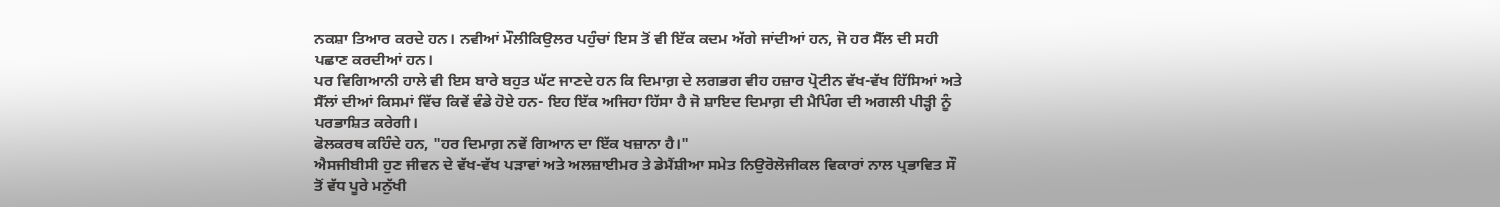ਨਕਸ਼ਾ ਤਿਆਰ ਕਰਦੇ ਹਨ। ਨਵੀਆਂ ਮੌਲੀਕਿਉਲਰ ਪਹੁੰਚਾਂ ਇਸ ਤੋਂ ਵੀ ਇੱਕ ਕਦਮ ਅੱਗੇ ਜਾਂਦੀਆਂ ਹਨ, ਜੋ ਹਰ ਸੈੱਲ ਦੀ ਸਹੀ ਪਛਾਣ ਕਰਦੀਆਂ ਹਨ।
ਪਰ ਵਿਗਿਆਨੀ ਹਾਲੇ ਵੀ ਇਸ ਬਾਰੇ ਬਹੁਤ ਘੱਟ ਜਾਣਦੇ ਹਨ ਕਿ ਦਿਮਾਗ਼ ਦੇ ਲਗਭਗ ਵੀਹ ਹਜ਼ਾਰ ਪ੍ਰੋਟੀਨ ਵੱਖ-ਵੱਖ ਹਿੱਸਿਆਂ ਅਤੇ ਸੈੱਲਾਂ ਦੀਆਂ ਕਿਸਮਾਂ ਵਿੱਚ ਕਿਵੇਂ ਵੰਡੇ ਹੋਏ ਹਨ- ਇਹ ਇੱਕ ਅਜਿਹਾ ਹਿੱਸਾ ਹੈ ਜੋ ਸ਼ਾਇਦ ਦਿਮਾਗ਼ ਦੀ ਮੈਪਿੰਗ ਦੀ ਅਗਲੀ ਪੀੜ੍ਹੀ ਨੂੰ ਪਰਭਾਸ਼ਿਤ ਕਰੇਗੀ।
ਫੋਲਕਰਥ ਕਹਿੰਦੇ ਹਨ, "ਹਰ ਦਿਮਾਗ਼ ਨਵੇਂ ਗਿਆਨ ਦਾ ਇੱਕ ਖਜ਼ਾਨਾ ਹੈ।"
ਐਸਜੀਬੀਸੀ ਹੁਣ ਜੀਵਨ ਦੇ ਵੱਖ-ਵੱਖ ਪੜਾਵਾਂ ਅਤੇ ਅਲਜ਼ਾਈਮਰ ਤੇ ਡੇਮੈਂਸ਼ੀਆ ਸਮੇਤ ਨਿਉਰੋਲੋਜੀਕਲ ਵਿਕਾਰਾਂ ਨਾਲ ਪ੍ਰਭਾਵਿਤ ਸੌ ਤੋਂ ਵੱਧ ਪੂਰੇ ਮਨੁੱਖੀ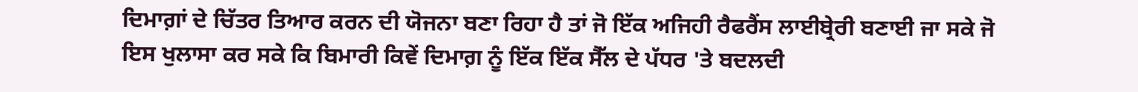ਦਿਮਾਗ਼ਾਂ ਦੇ ਚਿੱਤਰ ਤਿਆਰ ਕਰਨ ਦੀ ਯੋਜਨਾ ਬਣਾ ਰਿਹਾ ਹੈ ਤਾਂ ਜੋ ਇੱਕ ਅਜਿਹੀ ਰੈਫਰੈਂਸ ਲਾਈਬ੍ਰੇਰੀ ਬਣਾਈ ਜਾ ਸਕੇ ਜੋ ਇਸ ਖੁਲਾਸਾ ਕਰ ਸਕੇ ਕਿ ਬਿਮਾਰੀ ਕਿਵੇਂ ਦਿਮਾਗ਼ ਨੂੰ ਇੱਕ ਇੱਕ ਸੈੱਲ ਦੇ ਪੱਧਰ 'ਤੇ ਬਦਲਦੀ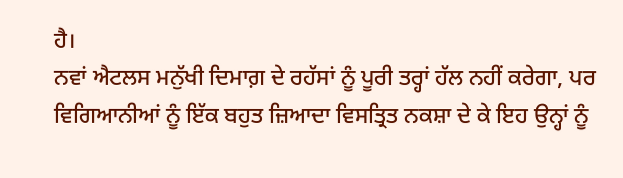ਹੈ।
ਨਵਾਂ ਐਟਲਸ ਮਨੁੱਖੀ ਦਿਮਾਗ਼ ਦੇ ਰਹੱਸਾਂ ਨੂੰ ਪੂਰੀ ਤਰ੍ਹਾਂ ਹੱਲ ਨਹੀਂ ਕਰੇਗਾ, ਪਰ ਵਿਗਿਆਨੀਆਂ ਨੂੰ ਇੱਕ ਬਹੁਤ ਜ਼ਿਆਦਾ ਵਿਸਤ੍ਰਿਤ ਨਕਸ਼ਾ ਦੇ ਕੇ ਇਹ ਉਨ੍ਹਾਂ ਨੂੰ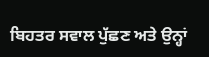ਬਿਹਤਰ ਸਵਾਲ ਪੁੱਛਣ ਅਤੇ ਉਨ੍ਹਾਂ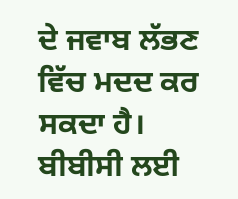ਦੇ ਜਵਾਬ ਲੱਭਣ ਵਿੱਚ ਮਦਦ ਕਰ ਸਕਦਾ ਹੈ।
ਬੀਬੀਸੀ ਲਈ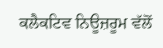ਕਲੈਕਟਿਵ ਨਿਊਜ਼ਰੂਮ ਵੱਲੋਂ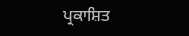ਪ੍ਰਕਾਸ਼ਿਤ